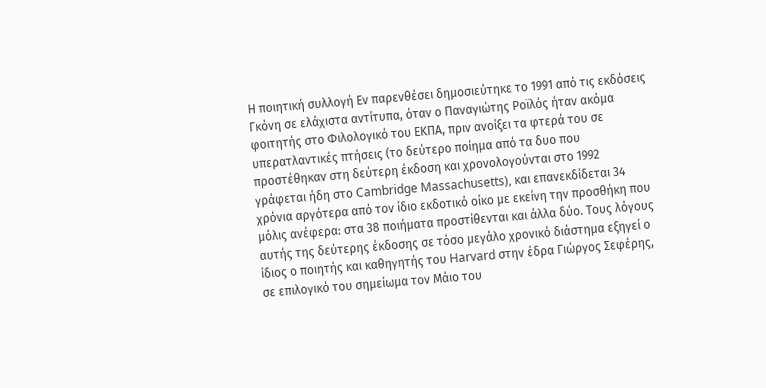Η ποιητική συλλογή Εν παρενθέσει δημοσιεύτηκε το 1991 από τις εκδόσεις Γκόνη σε ελάχιστα αντίτυπα, όταν ο Παναγιώτης Ροϊλός ήταν ακόμα φοιτητής στο Φιλολογικό του ΕΚΠΑ, πριν ανοίξει τα φτερά του σε υπερατλαντικές πτήσεις (το δεύτερο ποίημα από τα δυo που προστέθηκαν στη δεύτερη έκδοση και χρονολογούνται στο 1992 γράφεται ήδη στο Cambridge Massachusetts), και επανεκδίδεται 34 χρόνια αργότερα από τον ίδιο εκδοτικό οίκο με εκείνη την προσθήκη που μόλις ανέφερα: στα 38 ποιήματα προστίθενται και άλλα δύο. Τους λόγους αυτής της δεύτερης έκδοσης σε τόσο μεγάλο χρονικό διάστημα εξηγεί ο ίδιος ο ποιητής και καθηγητής του Harvard στην έδρα Γιώργος Σεφέρης, σε επιλογικό του σημείωμα τον Μάιο του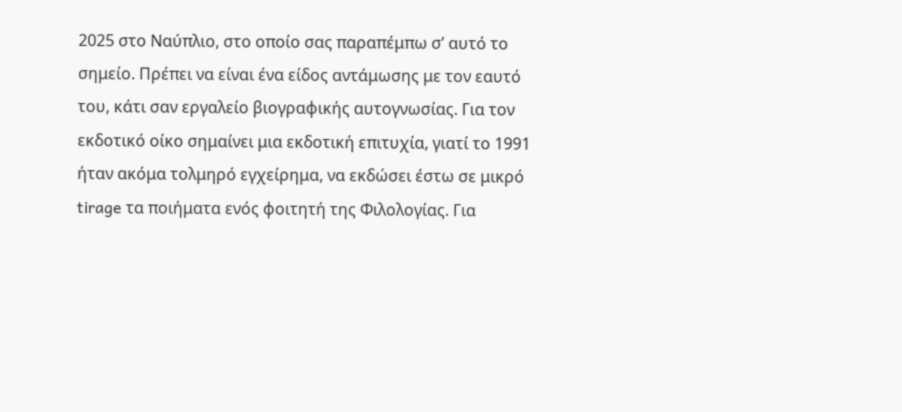2025 στο Ναύπλιο, στο οποίο σας παραπέμπω σ’ αυτό το σημείο. Πρέπει να είναι ένα είδος αντάμωσης με τον εαυτό του, κάτι σαν εργαλείο βιογραφικής αυτογνωσίας. Για τον εκδοτικό οίκο σημαίνει μια εκδοτική επιτυχία, γιατί το 1991 ήταν ακόμα τολμηρό εγχείρημα, να εκδώσει έστω σε μικρό tirage τα ποιήματα ενός φοιτητή της Φιλολογίας. Για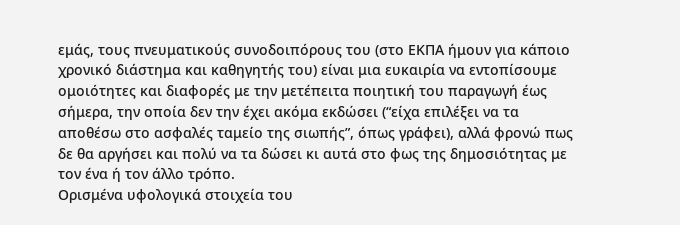εμάς, τους πνευματικούς συνοδοιπόρους του (στο ΕΚΠΑ ήμουν για κάποιο χρονικό διάστημα και καθηγητής του) είναι μια ευκαιρία να εντοπίσουμε ομοιότητες και διαφορές με την μετέπειτα ποιητική του παραγωγή έως σήμερα, την οποία δεν την έχει ακόμα εκδώσει (“είχα επιλέξει να τα αποθέσω στο ασφαλές ταμείο της σιωπής”, όπως γράφει), αλλά φρονώ πως δε θα αργήσει και πολύ να τα δώσει κι αυτά στο φως της δημοσιότητας με τον ένα ή τον άλλο τρόπο.
Ορισμένα υφολογικά στοιχεία του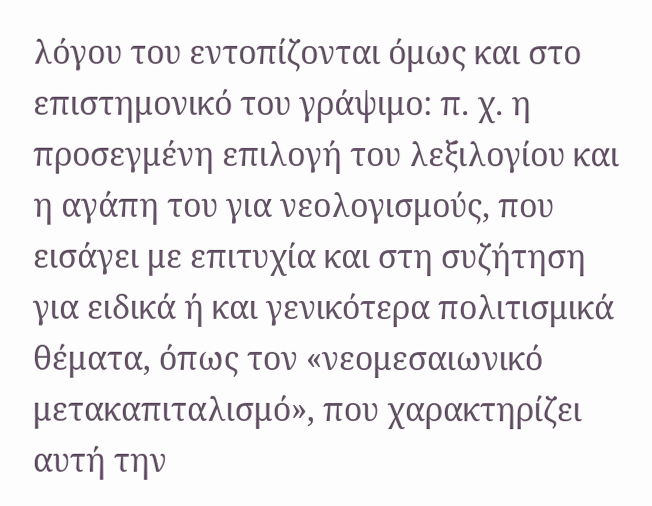λόγου του εντoπίζονται όμως και στο επιστημονικό του γράψιμο: π. χ. η προσεγμένη επιλογή του λεξιλογίου και η αγάπη του για νεολογισμούς, που εισάγει με επιτυχία και στη συζήτηση για ειδικά ή και γενικότερα πολιτισμικά θέματα, όπως τον «νεομεσαιωνικό μετακαπιταλισμό», που χαρακτηρίζει αυτή την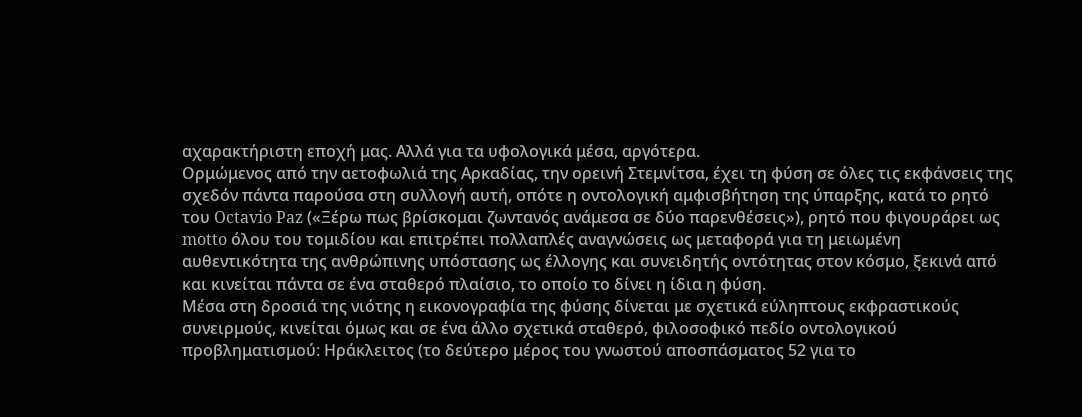αχαρακτήριστη εποχή μας. Αλλά για τα υφολογικά μέσα, αργότερα.
Ορμώμενος από την αετοφωλιά της Αρκαδίας, την ορεινή Στεμνίτσα, έχει τη φύση σε όλες τις εκφάνσεις της σχεδόν πάντα παρούσα στη συλλογή αυτή, οπότε η οντολογική αμφισβήτηση της ύπαρξης, κατά το ρητό του Octavio Paz («Ξέρω πως βρίσκομαι ζωντανός ανάμεσα σε δύο παρενθέσεις»), ρητό που φιγουράρει ως motto όλου του τομιδίου και επιτρέπει πολλαπλές αναγνώσεις ως μεταφορά για τη μειωμένη αυθεντικότητα της ανθρώπινης υπόστασης ως έλλογης και συνειδητής οντότητας στον κόσμο, ξεκινά από και κινείται πάντα σε ένα σταθερό πλαίσιο, το οποίο το δίνει η ίδια η φύση.
Mέσα στη δροσιά της νιότης η εικονογραφία της φύσης δίνεται με σχετικά εύληπτους εκφραστικούς συνειρμούς, κινείται όμως και σε ένα άλλο σχετικά σταθερό, φιλοσοφικό πεδίο οντολογικού προβληματισμού: Ηράκλειτος (το δεύτερο μέρος του γνωστού αποσπάσματος 52 για το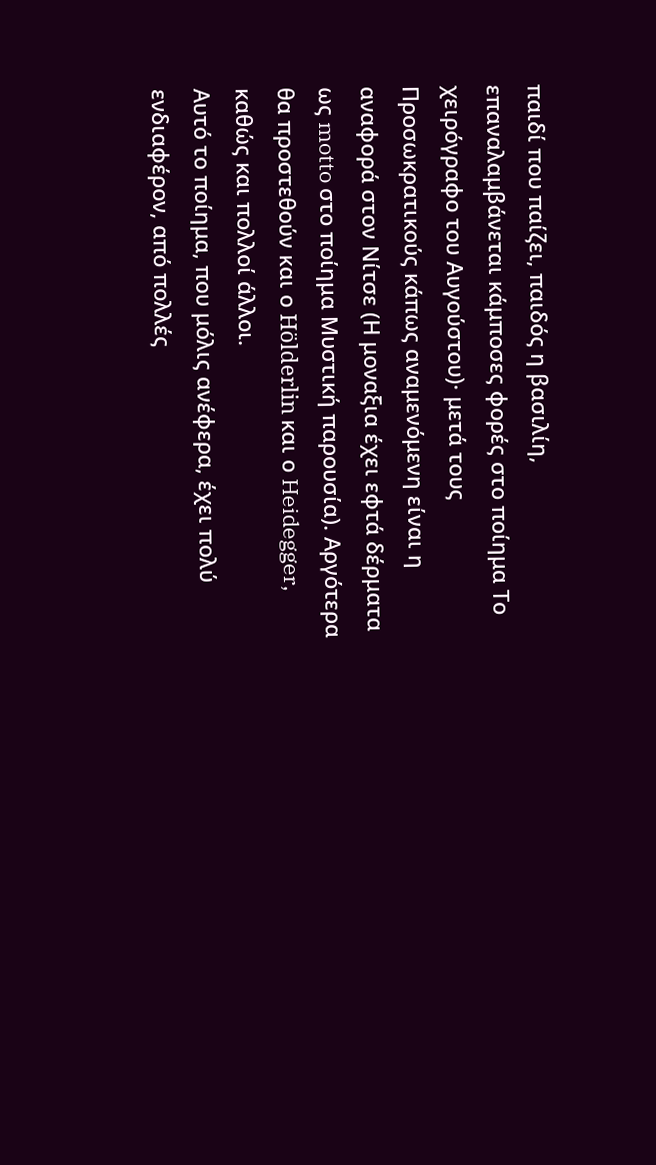παιδί που παίζει, παιδός η βασιλίη, επαναλαμβάνεται κάμποσες φορές στο ποίημα Το χειρόγραφο του Αυγούστου)· μετά τους Προσωκρατικούς κάπως αναμενόμενη είναι η αναφορά στον Νίτσε (Η μοναξια έχει εφτά δέρματα ως motto στο ποίημα Μυστική παρουσία). Αργότερα θα προστεθούν και ο Hölderlin και ο Heidegger, καθώς και πολλοί άλλοι.
Αυτό το ποίημα, που μόλις ανέφερα, έχει πολύ ενδιαφέρον, από πολλές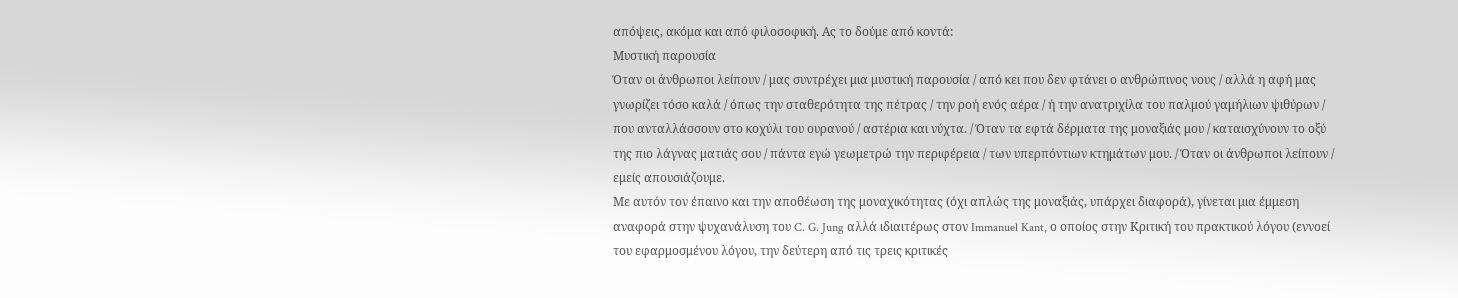απόψεις, ακόμα και από φιλοσοφική. Ας το δούμε από κοντά:
Μυστική παρουσία
Όταν οι άνθρωποι λείπουν / μας συντρέχει μια μυστική παρουσία / από κει που δεν φτάνει ο ανθρώπινος νους / αλλά η αφή μας γνωρίζει τόσο καλά / όπως την σταθερότητα της πέτρας / την ροή ενός αέρα / ή την ανατριχίλα του παλμού γαμήλιων ψιθύρων / που ανταλλάσσουν στο κοχύλι του ουρανού / αστέρια και νύχτα. / Όταν τα εφτά δέρματα της μοναξιάς μου / καταισχύνουν το οξύ της πιο λάγνας ματιάς σου / πάντα εγώ γεωμετρώ την περιφέρεια / των υπερπόντιων κτημάτων μου. / Όταν οι άνθρωποι λείπουν / εμείς απουσιάζουμε.
Με αυτόν τον έπαινο και την αποθέωση της μοναχικότητας (όχι απλώς της μοναξιάς, υπάρχει διαφορά), γίνεται μια έμμεση αναφορά στην ψυχανάλυση του C. G. Jung αλλά ιδιαιτέρως στον Immanuel Kant, ο οποίος στην Κριτική του πρακτικού λόγου (εννοεί του εφαρμοσμένου λόγου, την δεύτερη από τις τρεις κριτικές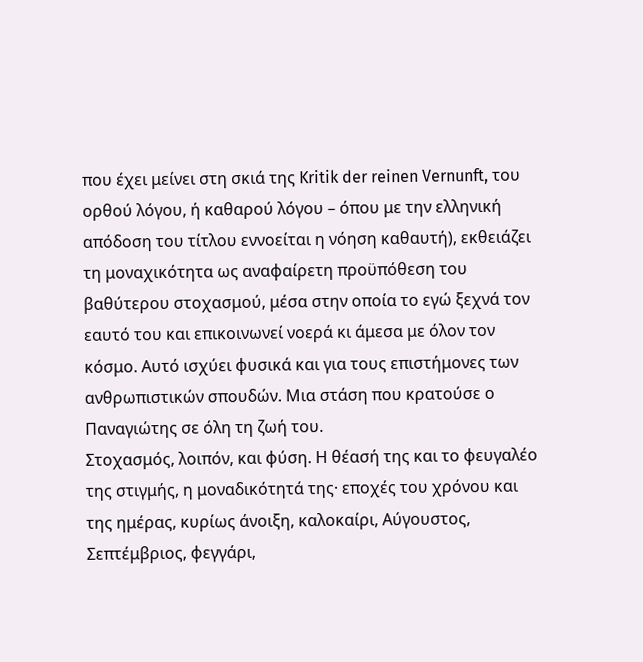που έχει μείνει στη σκιά της Kritik der reinen Vernunft, του ορθού λόγου, ή καθαρού λόγου – όπου με την ελληνική απόδοση του τίτλου εννοείται η νόηση καθαυτή), εκθειάζει τη μοναχικότητα ως αναφαίρετη προϋπόθεση του βαθύτερου στοχασμού, μέσα στην οποία το εγώ ξεχνά τον εαυτό του και επικοινωνεί νοερά κι άμεσα με όλον τον κόσμο. Αυτό ισχύει φυσικά και για τους επιστήμονες των ανθρωπιστικών σπουδών. Μια στάση που κρατούσε ο Παναγιώτης σε όλη τη ζωή του.
Στοχασμός, λοιπόν, και φύση. Η θέασή της και το φευγαλέο της στιγμής, η μοναδικότητά της· εποχές του χρόνου και της ημέρας, κυρίως άνοιξη, καλοκαίρι, Αύγουστος, Σεπτέμβριος, φεγγάρι,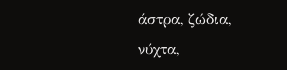άστρα, ζώδια, νύχτα,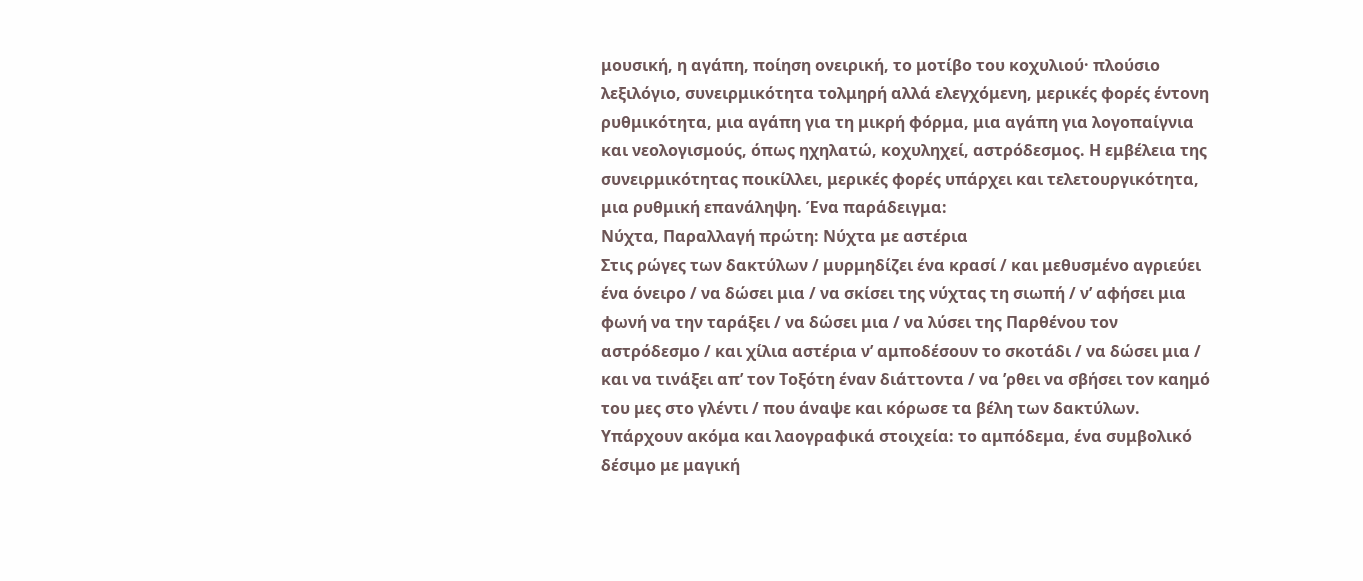μουσική, η αγάπη, ποίηση ονειρική, το μοτίβο του κοχυλιού· πλούσιο λεξιλόγιο, συνειρμικότητα τολμηρή αλλά ελεγχόμενη, μερικές φορές έντονη ρυθμικότητα, μια αγάπη για τη μικρή φόρμα, μια αγάπη για λογοπαίγνια και νεολογισμούς, όπως ηχηλατώ, κοχυληχεί, αστρόδεσμος. Η εμβέλεια της συνειρμικότητας ποικίλλει, μερικές φορές υπάρχει και τελετουργικότητα, μια ρυθμική επανάληψη. Ένα παράδειγμα:
Νύχτα, Παραλλαγή πρώτη: Νύχτα με αστέρια
Στις ρώγες των δακτύλων / μυρμηδίζει ένα κρασί / και μεθυσμένο αγριεύει ένα όνειρο / να δώσει μια / να σκίσει της νύχτας τη σιωπή / ν’ αφήσει μια φωνή να την ταράξει / να δώσει μια / να λύσει της Παρθένου τον αστρόδεσμο / και χίλια αστέρια ν’ αμποδέσουν το σκοτάδι / να δώσει μια / και να τινάξει απ’ τον Τοξότη έναν διάττοντα / να ’ρθει να σβήσει τον καημό του μες στο γλέντι / που άναψε και κόρωσε τα βέλη των δακτύλων.
Υπάρχουν ακόμα και λαογραφικά στοιχεία: το αμπόδεμα, ένα συμβολικό δέσιμο με μαγική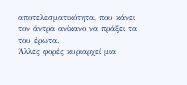αποτελεσματικότητα, που κάνει τον άντρα ανίκανο να πράξει τα του έρωτα.
Άλλες φορές κυριαρχεί μια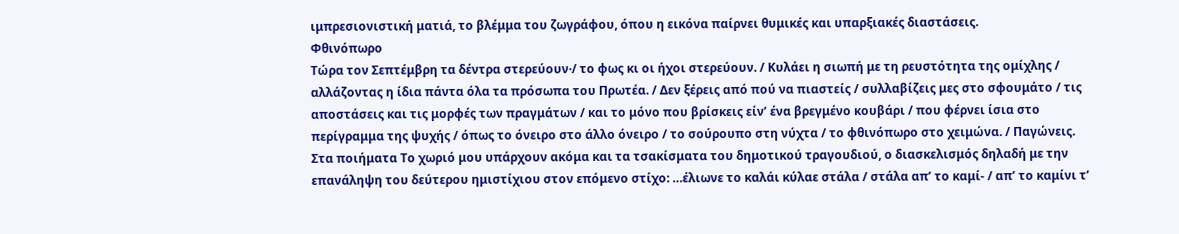ιμπρεσιονιστική ματιά, το βλέμμα του ζωγράφου, όπου η εικόνα παίρνει θυμικές και υπαρξιακές διαστάσεις.
Φθινόπωρο
Τώρα τον Σεπτέμβρη τα δέντρα στερεύουν·/ το φως κι οι ήχοι στερεύουν. / Κυλάει η σιωπή με τη ρευστότητα της ομίχλης / αλλάζοντας η ίδια πάντα όλα τα πρόσωπα του Πρωτέα. / Δεν ξέρεις από πού να πιαστείς / συλλαβίζεις μες στο σφουμάτο / τις αποστάσεις και τις μορφές των πραγμάτων / και το μόνο που βρίσκεις είν’ ένα βρεγμένο κουβάρι / που φέρνει ίσια στο περίγραμμα της ψυχής / όπως το όνειρο στο άλλο όνειρο / το σούρουπο στη νύχτα / το φθινόπωρο στο χειμώνα. / Παγώνεις.
Στα ποιήματα Το χωριό μου υπάρχουν ακόμα και τα τσακίσματα του δημοτικού τραγουδιού, ο διασκελισμός δηλαδή με την επανάληψη του δεύτερου ημιστίχιου στον επόμενο στίχο: …έλιωνε το καλάι κύλαε στάλα / στάλα απ’ το καμί- / απ’ το καμίνι τ’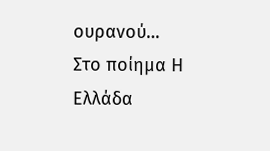ουρανού… Στο ποίημα Η Ελλάδα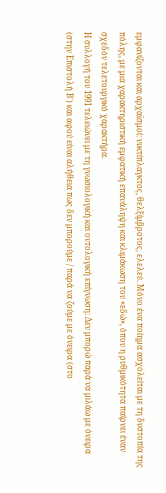εμφανίζονται και αρχαϊσμοί: νυκτίπλαγκτος, θελξίμβροτος, ελελεύ. Μόνο ένα ποίημα ασχολείται με τη δυστοπία της πόλης, με μια χαρακτηριστική εμφατική επανάληψη και κλιμάκωση του «εδώ», όπου η ρυθμικότητα παίρνει έναν σχεδόν τελετουργικό χαρακτήρα.
Η συλλογή του 1991 τελειώνει με τη γνωσιολογική και οντολογική επίγνωση: Δεν μπορώ παρά να μιλάω με όνειρα (στην Επιστολή Β΄) και αφού είναι αλήθεια πως δεν μπορούμε / παρά να ζούμε με όνειρα (στο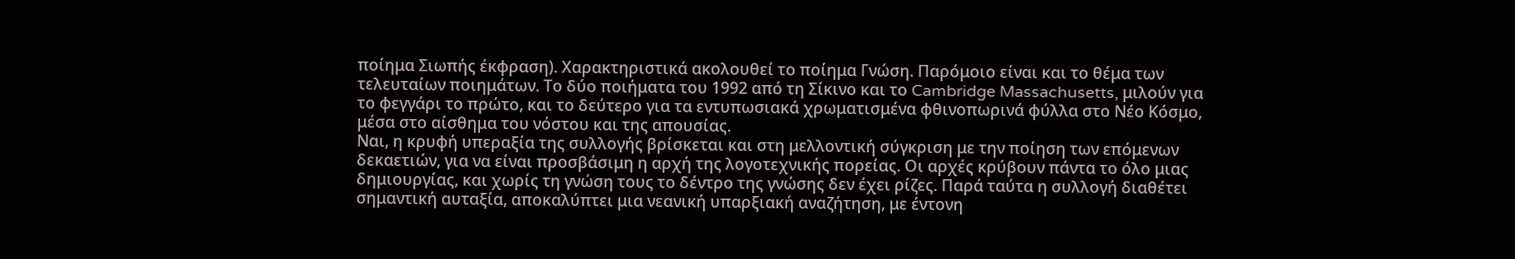ποίημα Σιωπής έκφραση). Χαρακτηριστικά ακολουθεί το ποίημα Γνώση. Παρόμοιο είναι και το θέμα των τελευταίων ποιημάτων. Το δύο ποιήματα του 1992 από τη Σίκινο και το Cambridge Massachusetts, μιλούν για το φεγγάρι το πρώτο, και το δεύτερο για τα εντυπωσιακά χρωματισμένα φθινοπωρινά φύλλα στο Νέο Κόσμο, μέσα στο αίσθημα του νόστου και της απουσίας.
Ναι, η κρυφή υπεραξία της συλλογής βρίσκεται και στη μελλοντική σύγκριση με την ποίηση των επόμενων δεκαετιών, για να είναι προσβάσιμη η αρχή της λογοτεχνικής πορείας. Οι αρχές κρύβουν πάντα το όλο μιας δημιουργίας, και χωρίς τη γνώση τους το δέντρο της γνώσης δεν έχει ρίζες. Παρά ταύτα η συλλογή διαθέτει σημαντική αυταξία, αποκαλύπτει μια νεανική υπαρξιακή αναζήτηση, με έντονη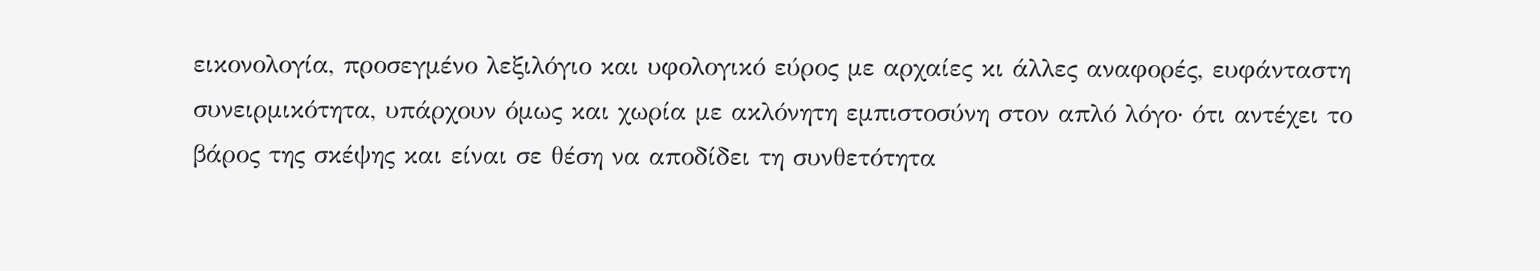εικονολογία, προσεγμένο λεξιλόγιο και υφολογικό εύρος με αρχαίες κι άλλες αναφορές, ευφάνταστη συνειρμικότητα, υπάρχουν όμως και χωρία με ακλόνητη εμπιστοσύνη στον απλό λόγο· ότι αντέχει το βάρος της σκέψης και είναι σε θέση να αποδίδει τη συνθετότητα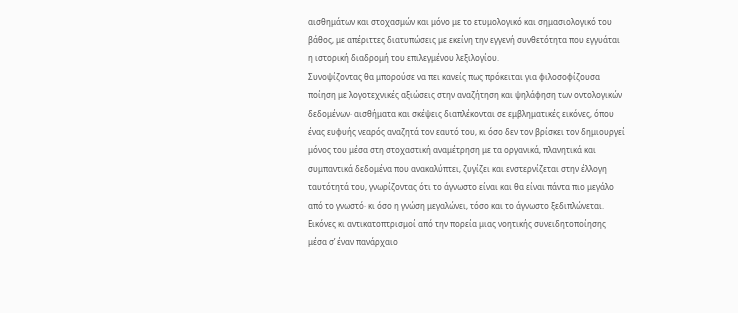αισθημάτων και στοχασμών και μόνο με το ετυμολογικό και σημασιολογικό του βάθος, με απέριττες διατυπώσεις με εκείνη την εγγενή συνθετότητα που εγγυάται η ιστορική διαδρομή του επιλεγμένου λεξιλογίου.
Συνοψίζοντας θα μπορούσε να πει κανείς πως πρόκειται για φιλοσοφίζουσα ποίηση με λογοτεχνικές αξιώσεις στην αναζήτηση και ψηλάφηση των οντολογικών δεδομένων· αισθήματα και σκέψεις διαπλέκονται σε εμβληματικές εικόνες, όπου ένας ευφυής νεαρός αναζητά τον εαυτό του, κι όσο δεν τον βρίσκει τον δημιουργεί μόνος του μέσα στη στοχαστική αναμέτρηση με τα οργανικά, πλανητικά και συμπαντικά δεδομένα που ανακαλύπτει, ζυγίζει και ενστερνίζεται στην έλλογη ταυτότητά του, γνωρίζοντας ότι το άγνωστο είναι και θα είναι πάντα πιο μεγάλο από το γνωστό· κι όσο η γνώση μεγαλώνει, τόσο και το άγνωστο ξεδιπλώνεται.
Εικόνες κι αντικατοπτρισμοί από την πορεία μιας νοητικής συνειδητοποίησης μέσα σ’ έναν πανάρχαιο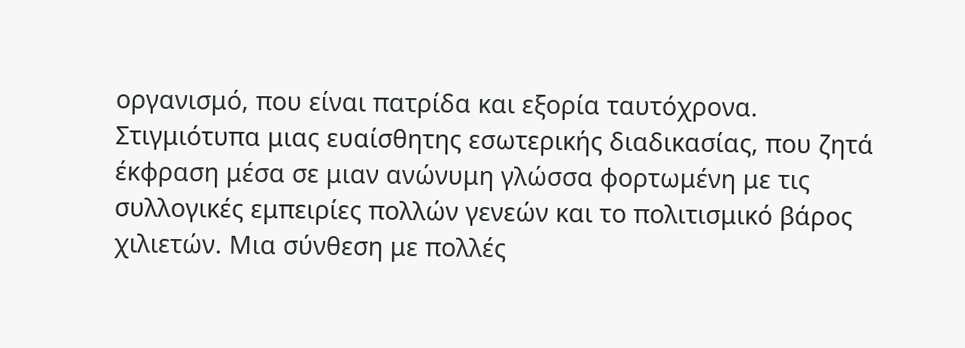οργανισμό, που είναι πατρίδα και εξορία ταυτόχρονα. Στιγμιότυπα μιας ευαίσθητης εσωτερικής διαδικασίας, που ζητά έκφραση μέσα σε μιαν ανώνυμη γλώσσα φορτωμένη με τις συλλογικές εμπειρίες πολλών γενεών και το πολιτισμικό βάρος χιλιετών. Μια σύνθεση με πολλές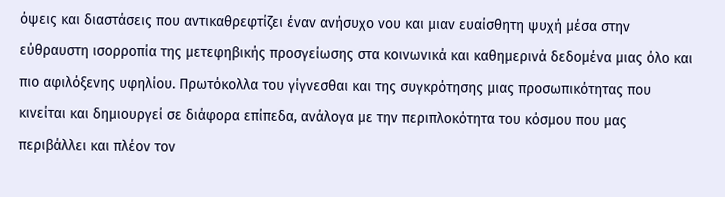όψεις και διαστάσεις που αντικαθρεφτίζει έναν ανήσυχο νου και μιαν ευαίσθητη ψυχή μέσα στην εύθραυστη ισορροπία της μετεφηβικής προσγείωσης στα κοινωνικά και καθημερινά δεδομένα μιας όλο και πιο αφιλόξενης υφηλίου. Πρωτόκολλα του γίγνεσθαι και της συγκρότησης μιας προσωπικότητας που κινείται και δημιουργεί σε διάφορα επίπεδα, ανάλογα με την περιπλοκότητα του κόσμου που μας περιβάλλει και πλέον τον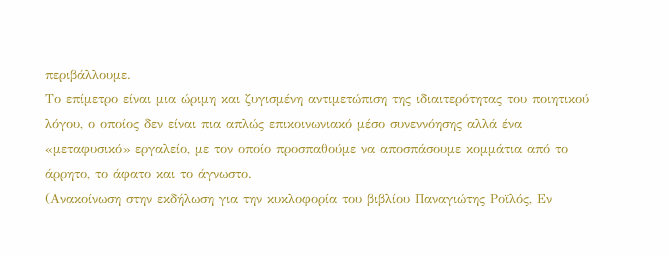περιβάλλουμε.
Το επίμετρο είναι μια ώριμη και ζυγισμένη αντιμετώπιση της ιδιαιτερότητας του ποιητικού λόγου, ο οποίος δεν είναι πια απλώς επικοινωνιακό μέσο συνεννόησης αλλά ένα «μεταφυσικό» εργαλείο, με τον οποίο προσπαθούμε να αποσπάσουμε κομμάτια από το άρρητο, το άφατο και το άγνωστο.
(Ανακοίνωση στην εκδήλωση για την κυκλοφορία του βιβλίου Παναγιώτης Ροϊλός, Εν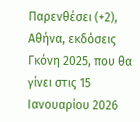Παρενθέσει (+2), Αθήνα, εκδόσεις Γκόνη 2025, που θα γίνει στις 15 Ιανουαρίου 2026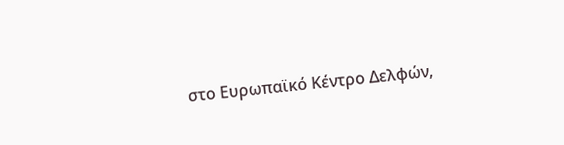στο Eυρωπαϊκό Κέντρο Δελφών,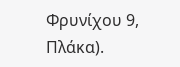Φρυνίχου 9, Πλάκα).